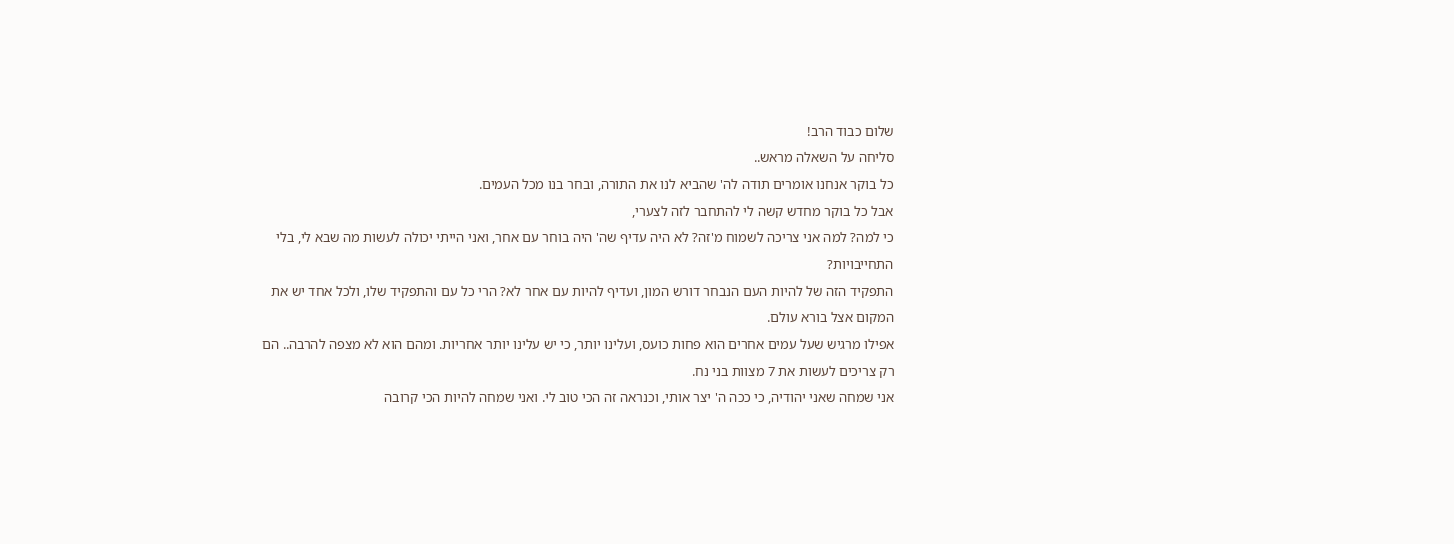שלום כבוד הרב!
סליחה על השאלה מראש..
כל בוקר אנחנו אומרים תודה לה' שהביא לנו את התורה, ובחר בנו מכל העמים.
אבל כל בוקר מחדש קשה לי להתחבר לזה לצערי,
כי למה? למה אני צריכה לשמוח מ'זה? לא היה עדיף שה' היה בוחר עם אחר, ואני הייתי יכולה לעשות מה שבא לי, בלי התחייבויות?
התפקיד הזה של להיות העם הנבחר דורש המון, ועדיף להיות עם אחר לא? הרי כל עם והתפקיד שלו, ולכל אחד יש את המקום אצל בורא עולם.
אפילו מרגיש שעל עמים אחרים הוא פחות כועס, ועלינו יותר, כי יש עלינו יותר אחריות. ומהם הוא לא מצפה להרבה.. הם רק צריכים לעשות את 7 מצוות בני נח.
אני שמחה שאני יהודיה, כי ככה ה' יצר אותי, וכנראה זה הכי טוב לי. ואני שמחה להיות הכי קרובה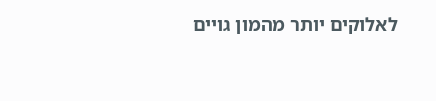לאלוקים יותר מהמון גויים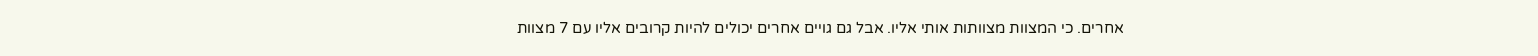אחרים. כי המצוות מצוותות אותי אליו. אבל גם גויים אחרים יכולים להיות קרובים אליו עם 7 מצוות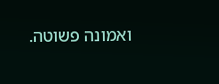ואמונה פשוטה.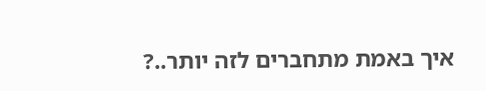איך באמת מתחברים לזה יותר..?